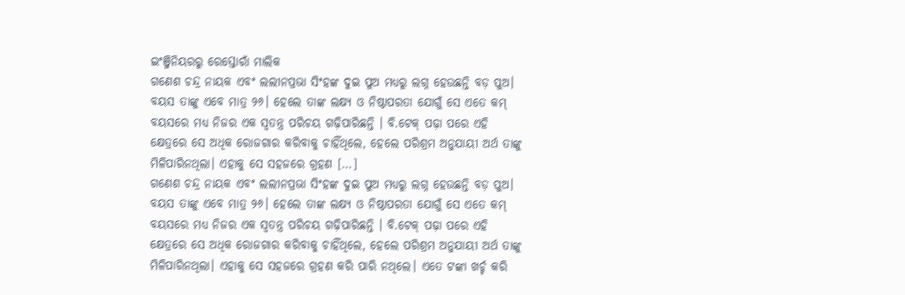ଇଂଞ୍ଜିନିୟରରୁ ରେସ୍ତୋରାଁ ମାଲିକ
ଗଣେଶ ଚନ୍ଦ୍ର ନାୟକ ଏବଂ ଲଲୀନପ୍ରଭା ସିଂହଙ୍କ ଦୁଇ ପୁଅ ମଧ୍ୟରୁ ଲଗ୍ନ ହେଉଛନ୍ତି ବଡ଼ ପୁଅ। ବୟସ ତାଙ୍କୁ ଏବେ ମାତ୍ର ୨୬। ହେଲେ ତାଙ୍କ ଲକ୍ଷ୍ୟ ଓ ନିଷ୍ଠାପରତା ଯୋଗୁଁ ସେ ଏତେ କମ୍ ବୟସରେ ମଧ୍ୟ ନିଜର ଏକ ସ୍ବତନ୍ତ୍ର ପରିଚୟ ଗଢ଼ିପାରିଛନ୍ତି । ବି.ଟେକ୍ ପଢ଼ା ପରେ ଏହି କ୍ଷେତ୍ରରେ ସେ ଅଧିକ ରୋଜଗାର କରିବାକୁ ଚାହିଁଥିଲେ, ହେଲେ ପରିଶ୍ରମ ଅନୁଯାୟୀ ଅର୍ଥ ତାଙ୍କୁ ମିଳିପାରିନଥିଲା। ଏହାକୁ ସେ ସହଜରେ ଗ୍ରହଣ […]
ଗଣେଶ ଚନ୍ଦ୍ର ନାୟକ ଏବଂ ଲଲୀନପ୍ରଭା ସିଂହଙ୍କ ଦୁଇ ପୁଅ ମଧ୍ୟରୁ ଲଗ୍ନ ହେଉଛନ୍ତି ବଡ଼ ପୁଅ। ବୟସ ତାଙ୍କୁ ଏବେ ମାତ୍ର ୨୬। ହେଲେ ତାଙ୍କ ଲକ୍ଷ୍ୟ ଓ ନିଷ୍ଠାପରତା ଯୋଗୁଁ ସେ ଏତେ କମ୍ ବୟସରେ ମଧ୍ୟ ନିଜର ଏକ ସ୍ବତନ୍ତ୍ର ପରିଚୟ ଗଢ଼ିପାରିଛନ୍ତି । ବି.ଟେକ୍ ପଢ଼ା ପରେ ଏହି କ୍ଷେତ୍ରରେ ସେ ଅଧିକ ରୋଜଗାର କରିବାକୁ ଚାହିଁଥିଲେ, ହେଲେ ପରିଶ୍ରମ ଅନୁଯାୟୀ ଅର୍ଥ ତାଙ୍କୁ ମିଳିପାରିନଥିଲା। ଏହାକୁ ସେ ସହଜରେ ଗ୍ରହଣ କରି ପାରି ନଥିଲେ। ଏତେ ଟଙ୍କା ଖର୍ଚ୍ଚ କରି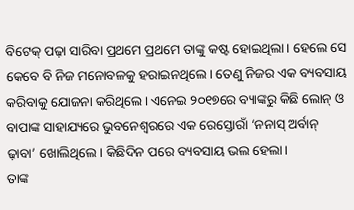ବିଟେକ୍ ପଢ଼ା ସାରିବା ପ୍ରଥମେ ପ୍ରଥମେ ତାଙ୍କୁ କଷ୍ଟ ହୋଇଥିଲା। ହେଲେ ସେ କେବେ ବି ନିଜ ମନୋବଳକୁ ହରାଇନଥିଲେ। ତେଣୁ ନିଜର ଏକ ବ୍ୟବସାୟ କରିବାକୁ ଯୋଜନା କରିଥିଲେ। ଏନେଇ ୨୦୧୭ରେ ବ୍ୟାଙ୍କରୁ କିଛି ଲୋନ୍ ଓ ବାପାଙ୍କ ସାହାଯ୍ୟରେ ଭୁବନେଶ୍ବରରେ ଏକ ରେସ୍ତୋରାଁ ‘ନନାସ୍ ଅର୍ବାନ୍ ଢ଼ାବା’ ଖୋଲିଥିଲେ। କିଛିଦିନ ପରେ ବ୍ୟବସାୟ ଭଲ ହେଲା।
ତାଙ୍କ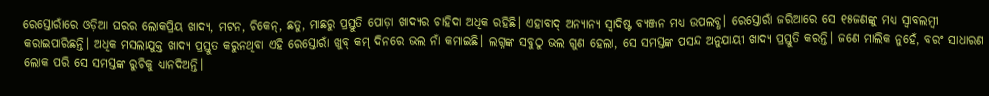ରେସ୍ତୋରାଁରେ ଓଡ଼ିଆ ଘରର ଲୋକପ୍ରିୟ ଖାଦ୍ୟ, ମଟନ, ଚିକେନ୍, ଛତୁ, ମାଛରୁ ପ୍ରସ୍ତୁତି ପୋଡ଼ା ଖାଦ୍ୟର ଚାହିଦା ଅଧିକ ରହିଛି। ଏହାବାଦ୍ ଅନ୍ୟାନ୍ୟ ସ୍ବାଦିଷ୍ଟ ବ୍ୟଞ୍ଜନ ମଧ୍ୟ ଉପଲବ୍ଧ। ରେସ୍ତୋରାଁ ଜରିଆରେ ସେ ୧୫ଜଣଙ୍କୁ ମଧ୍ୟ ସ୍ବାବଲମ୍ବୀ କରାଇପାରିଛନ୍ତି। ଅଧିକ ମସଲାଯୁକ୍ତ ଖାଦ୍ୟ ପ୍ରସ୍ତୁତ କରୁନଥିବା ଏହି ରେସ୍ତୋରାଁ ଖୁବ୍ କମ୍ ଦିନରେ ଭଲ ନାଁ କମାଇଛି। ଲଗ୍ନଙ୍କ ସବୁଠୁ ଭଲ ଗୁଣ ହେଲା, ସେ ସମସ୍ତଙ୍କ ପସନ୍ଦ ଅନୁଯାୟୀ ଖାଦ୍ୟ ପ୍ରସ୍ତୁତି କରନ୍ତି। ଜଣେ ମାଲିକ ନୁହେଁ, ବରଂ ସାଧାରଣ ଲୋକ ପରି ସେ ସମସ୍ତଙ୍କ ରୁଚିକୁ ଧ୍ୟାନଦିଅନ୍ତି।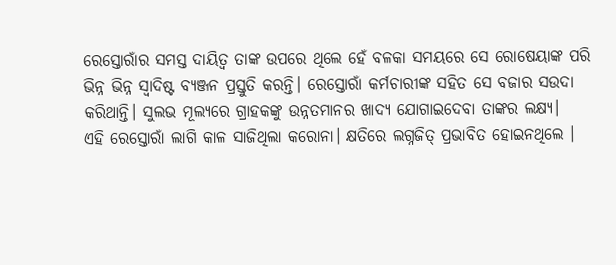ରେସ୍ତୋରାଁର ସମସ୍ତ ଦାୟିତ୍ବ ତାଙ୍କ ଉପରେ ଥିଲେ ହେଁ ବଳକା ସମୟରେ ସେ ରୋଷେୟାଙ୍କ ପରି ଭିନ୍ନ ଭିନ୍ନ ସ୍ବାଦିଷ୍ଟ ବ୍ୟଞ୍ଜନ ପ୍ରସ୍ତୁତି କରନ୍ତି। ରେସ୍ତୋରାଁ କର୍ମଚାରୀଙ୍କ ସହିତ ସେ ବଜାର ସଉଦା କରିଥାନ୍ତି। ସୁଲଭ ମୂଲ୍ୟରେ ଗ୍ରାହକଙ୍କୁ ଉନ୍ନତମାନର ଖାଦ୍ୟ ଯୋଗାଇଦେବା ତାଙ୍କର ଲକ୍ଷ୍ୟ।
ଏହି ରେସ୍ତୋରାଁ ଲାଗି କାଳ ସାଜିଥିଲା କରୋନା। କ୍ଷତିରେ ଲଗ୍ନଜିତ୍ ପ୍ରଭାବିତ ହୋଇନଥିଲେ ।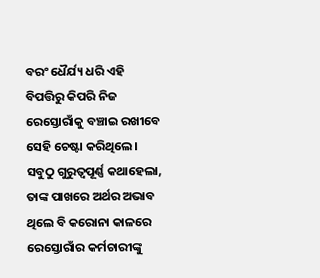ବରଂ ଧୈର୍ଯ୍ୟ ଧରି ଏହି ବିପତ୍ତିରୁ କିପରି ନିଜ ରେସ୍ତୋରାଁକୁ ବଞ୍ଚାଇ ରଖୀବେ ସେହି ଚେଷ୍ଟା କରିଥିଲେ। ସବୁଠୁ ଗୁରୁତ୍ବପୂର୍ଣ୍ଣ କଥାହେଲା, ତାଙ୍କ ପାଖରେ ଅର୍ଥର ଅଭାବ ଥିଲେ ବି କରୋନା କାଳରେ ରେସ୍ତୋରାଁର କର୍ମଚାରୀଙ୍କୁ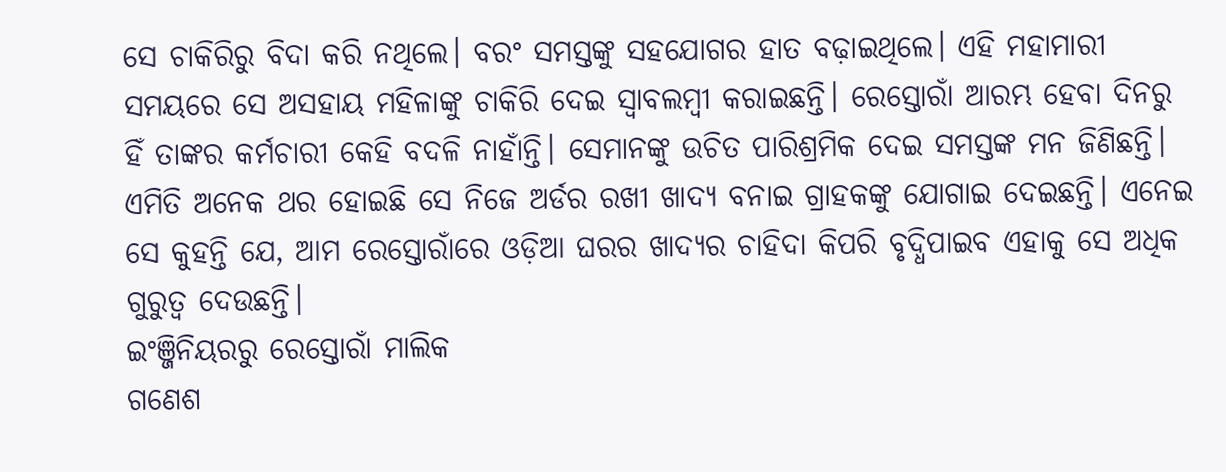ସେ ଚାକିରିରୁ ବିଦା କରି ନଥିଲେ। ବରଂ ସମସ୍ତଙ୍କୁ ସହଯୋଗର ହାତ ବଢ଼ାଇଥିଲେ। ଏହି ମହାମାରୀ ସମୟରେ ସେ ଅସହାୟ ମହିଳାଙ୍କୁ ଚାକିରି ଦେଇ ସ୍ବାବଲମ୍ବୀ କରାଇଛନ୍ତି। ରେସ୍ତୋରାଁ ଆରମ୍ଭ ହେବା ଦିନରୁ ହିଁ ତାଙ୍କର କର୍ମଚାରୀ କେହି ବଦଳି ନାହାଁନ୍ତି। ସେମାନଙ୍କୁ ଉଚିତ ପାରିଶ୍ରମିକ ଦେଇ ସମସ୍ତଙ୍କ ମନ ଜିଣିଛନ୍ତି। ଏମିତି ଅନେକ ଥର ହୋଇଛି ସେ ନିଜେ ଅର୍ଡର ରଖୀ ଖାଦ୍ୟ ବନାଇ ଗ୍ରାହକଙ୍କୁ ଯୋଗାଇ ଦେଇଛନ୍ତି। ଏନେଇ ସେ କୁହନ୍ତି ଯେ, ଆମ ରେସ୍ତୋରାଁରେ ଓଡ଼ିଆ ଘରର ଖାଦ୍ୟର ଚାହିଦା କିପରି ବୃଦ୍ଧିପାଇବ ଏହାକୁ ସେ ଅଧିକ ଗୁରୁତ୍ବ ଦେଉଛନ୍ତି।
ଇଂଞ୍ଜିନିୟରରୁ ରେସ୍ତୋରାଁ ମାଲିକ
ଗଣେଶ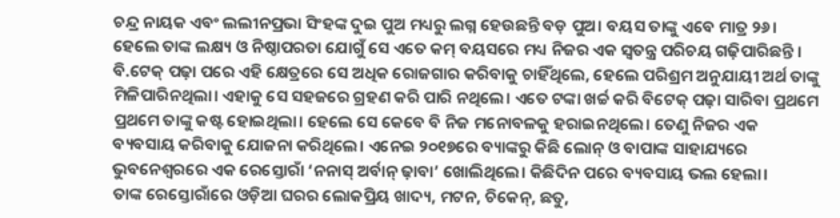ଚନ୍ଦ୍ର ନାୟକ ଏବଂ ଲଲୀନପ୍ରଭା ସିଂହଙ୍କ ଦୁଇ ପୁଅ ମଧ୍ୟରୁ ଲଗ୍ନ ହେଉଛନ୍ତି ବଡ଼ ପୁଅ। ବୟସ ତାଙ୍କୁ ଏବେ ମାତ୍ର ୨୬। ହେଲେ ତାଙ୍କ ଲକ୍ଷ୍ୟ ଓ ନିଷ୍ଠାପରତା ଯୋଗୁଁ ସେ ଏତେ କମ୍ ବୟସରେ ମଧ୍ୟ ନିଜର ଏକ ସ୍ବତନ୍ତ୍ର ପରିଚୟ ଗଢ଼ିପାରିଛନ୍ତି । ବି.ଟେକ୍ ପଢ଼ା ପରେ ଏହି କ୍ଷେତ୍ରରେ ସେ ଅଧିକ ରୋଜଗାର କରିବାକୁ ଚାହିଁଥିଲେ, ହେଲେ ପରିଶ୍ରମ ଅନୁଯାୟୀ ଅର୍ଥ ତାଙ୍କୁ ମିଳିପାରିନଥିଲା। ଏହାକୁ ସେ ସହଜରେ ଗ୍ରହଣ କରି ପାରି ନଥିଲେ। ଏତେ ଟଙ୍କା ଖର୍ଚ୍ଚ କରି ବିଟେକ୍ ପଢ଼ା ସାରିବା ପ୍ରଥମେ ପ୍ରଥମେ ତାଙ୍କୁ କଷ୍ଟ ହୋଇଥିଲା। ହେଲେ ସେ କେବେ ବି ନିଜ ମନୋବଳକୁ ହରାଇନଥିଲେ। ତେଣୁ ନିଜର ଏକ ବ୍ୟବସାୟ କରିବାକୁ ଯୋଜନା କରିଥିଲେ। ଏନେଇ ୨୦୧୭ରେ ବ୍ୟାଙ୍କରୁ କିଛି ଲୋନ୍ ଓ ବାପାଙ୍କ ସାହାଯ୍ୟରେ ଭୁବନେଶ୍ବରରେ ଏକ ରେସ୍ତୋରାଁ ‘ନନାସ୍ ଅର୍ବାନ୍ ଢ଼ାବା’ ଖୋଲିଥିଲେ। କିଛିଦିନ ପରେ ବ୍ୟବସାୟ ଭଲ ହେଲା।
ତାଙ୍କ ରେସ୍ତୋରାଁରେ ଓଡ଼ିଆ ଘରର ଲୋକପ୍ରିୟ ଖାଦ୍ୟ, ମଟନ, ଚିକେନ୍, ଛତୁ,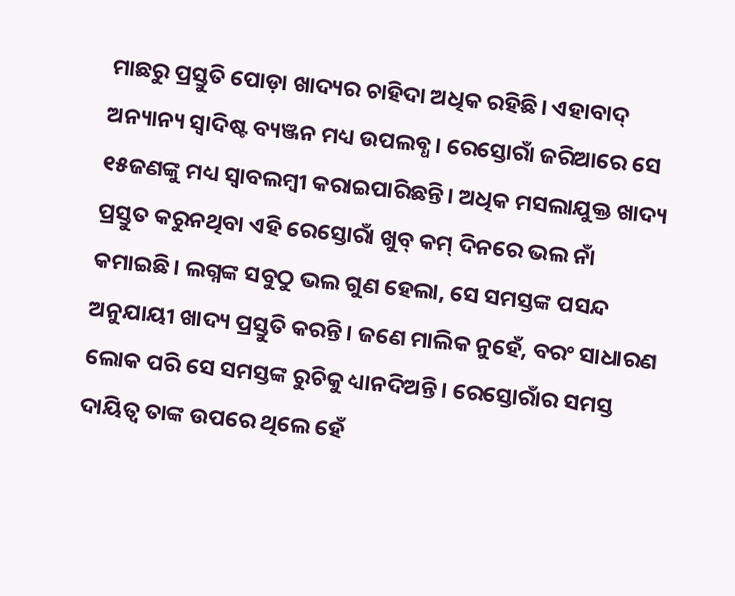ମାଛରୁ ପ୍ରସ୍ତୁତି ପୋଡ଼ା ଖାଦ୍ୟର ଚାହିଦା ଅଧିକ ରହିଛି। ଏହାବାଦ୍ ଅନ୍ୟାନ୍ୟ ସ୍ବାଦିଷ୍ଟ ବ୍ୟଞ୍ଜନ ମଧ୍ୟ ଉପଲବ୍ଧ। ରେସ୍ତୋରାଁ ଜରିଆରେ ସେ ୧୫ଜଣଙ୍କୁ ମଧ୍ୟ ସ୍ବାବଲମ୍ବୀ କରାଇପାରିଛନ୍ତି। ଅଧିକ ମସଲାଯୁକ୍ତ ଖାଦ୍ୟ ପ୍ରସ୍ତୁତ କରୁନଥିବା ଏହି ରେସ୍ତୋରାଁ ଖୁବ୍ କମ୍ ଦିନରେ ଭଲ ନାଁ କମାଇଛି। ଲଗ୍ନଙ୍କ ସବୁଠୁ ଭଲ ଗୁଣ ହେଲା, ସେ ସମସ୍ତଙ୍କ ପସନ୍ଦ ଅନୁଯାୟୀ ଖାଦ୍ୟ ପ୍ରସ୍ତୁତି କରନ୍ତି। ଜଣେ ମାଲିକ ନୁହେଁ, ବରଂ ସାଧାରଣ ଲୋକ ପରି ସେ ସମସ୍ତଙ୍କ ରୁଚିକୁ ଧ୍ୟାନଦିଅନ୍ତି। ରେସ୍ତୋରାଁର ସମସ୍ତ ଦାୟିତ୍ବ ତାଙ୍କ ଉପରେ ଥିଲେ ହେଁ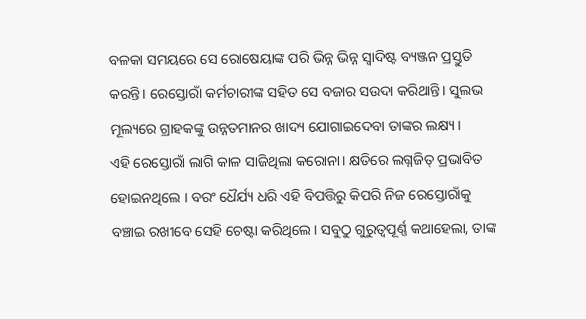ବଳକା ସମୟରେ ସେ ରୋଷେୟାଙ୍କ ପରି ଭିନ୍ନ ଭିନ୍ନ ସ୍ବାଦିଷ୍ଟ ବ୍ୟଞ୍ଜନ ପ୍ରସ୍ତୁତି କରନ୍ତି। ରେସ୍ତୋରାଁ କର୍ମଚାରୀଙ୍କ ସହିତ ସେ ବଜାର ସଉଦା କରିଥାନ୍ତି। ସୁଲଭ ମୂଲ୍ୟରେ ଗ୍ରାହକଙ୍କୁ ଉନ୍ନତମାନର ଖାଦ୍ୟ ଯୋଗାଇଦେବା ତାଙ୍କର ଲକ୍ଷ୍ୟ।
ଏହି ରେସ୍ତୋରାଁ ଲାଗି କାଳ ସାଜିଥିଲା କରୋନା। କ୍ଷତିରେ ଲଗ୍ନଜିତ୍ ପ୍ରଭାବିତ ହୋଇନଥିଲେ । ବରଂ ଧୈର୍ଯ୍ୟ ଧରି ଏହି ବିପତ୍ତିରୁ କିପରି ନିଜ ରେସ୍ତୋରାଁକୁ ବଞ୍ଚାଇ ରଖୀବେ ସେହି ଚେଷ୍ଟା କରିଥିଲେ। ସବୁଠୁ ଗୁରୁତ୍ବପୂର୍ଣ୍ଣ କଥାହେଲା, ତାଙ୍କ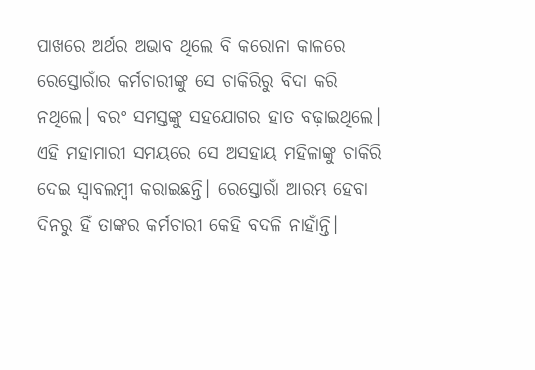ପାଖରେ ଅର୍ଥର ଅଭାବ ଥିଲେ ବି କରୋନା କାଳରେ ରେସ୍ତୋରାଁର କର୍ମଚାରୀଙ୍କୁ ସେ ଚାକିରିରୁ ବିଦା କରି ନଥିଲେ। ବରଂ ସମସ୍ତଙ୍କୁ ସହଯୋଗର ହାତ ବଢ଼ାଇଥିଲେ। ଏହି ମହାମାରୀ ସମୟରେ ସେ ଅସହାୟ ମହିଳାଙ୍କୁ ଚାକିରି ଦେଇ ସ୍ବାବଲମ୍ବୀ କରାଇଛନ୍ତି। ରେସ୍ତୋରାଁ ଆରମ୍ଭ ହେବା ଦିନରୁ ହିଁ ତାଙ୍କର କର୍ମଚାରୀ କେହି ବଦଳି ନାହାଁନ୍ତି।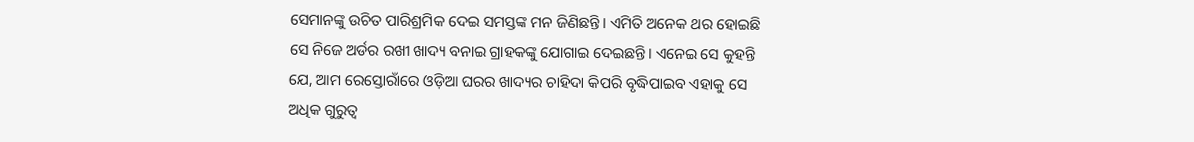ସେମାନଙ୍କୁ ଉଚିତ ପାରିଶ୍ରମିକ ଦେଇ ସମସ୍ତଙ୍କ ମନ ଜିଣିଛନ୍ତି। ଏମିତି ଅନେକ ଥର ହୋଇଛି ସେ ନିଜେ ଅର୍ଡର ରଖୀ ଖାଦ୍ୟ ବନାଇ ଗ୍ରାହକଙ୍କୁ ଯୋଗାଇ ଦେଇଛନ୍ତି। ଏନେଇ ସେ କୁହନ୍ତି ଯେ, ଆମ ରେସ୍ତୋରାଁରେ ଓଡ଼ିଆ ଘରର ଖାଦ୍ୟର ଚାହିଦା କିପରି ବୃଦ୍ଧିପାଇବ ଏହାକୁ ସେ ଅଧିକ ଗୁରୁତ୍ବ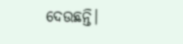ଦେଉଛନ୍ତି।